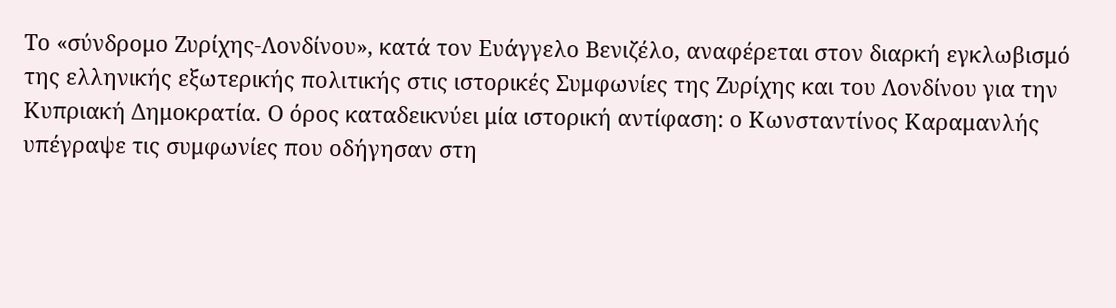Το «σύνδρομο Ζυρίχης-Λονδίνου», κατά τον Ευάγγελο Βενιζέλο, αναφέρεται στον διαρκή εγκλωβισμό της ελληνικής εξωτερικής πολιτικής στις ιστορικές Συμφωνίες της Ζυρίχης και του Λονδίνου για την Κυπριακή Δημοκρατία. Ο όρος καταδεικνύει μία ιστορική αντίφαση: ο Κωνσταντίνος Καραμανλής υπέγραψε τις συμφωνίες που οδήγησαν στη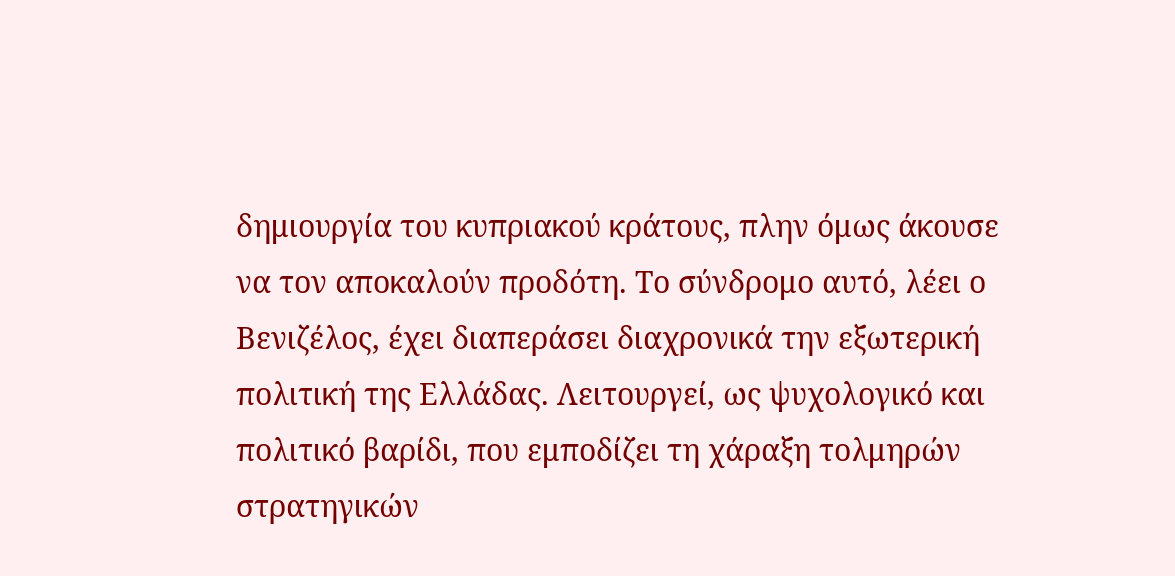δημιουργία του κυπριακού κράτους, πλην όμως άκουσε να τον αποκαλούν προδότη. Το σύνδρομο αυτό, λέει ο Βενιζέλος, έχει διαπεράσει διαχρονικά την εξωτερική πολιτική της Ελλάδας. Λειτουργεί, ως ψυχολογικό και πολιτικό βαρίδι, που εμποδίζει τη χάραξη τολμηρών στρατηγικών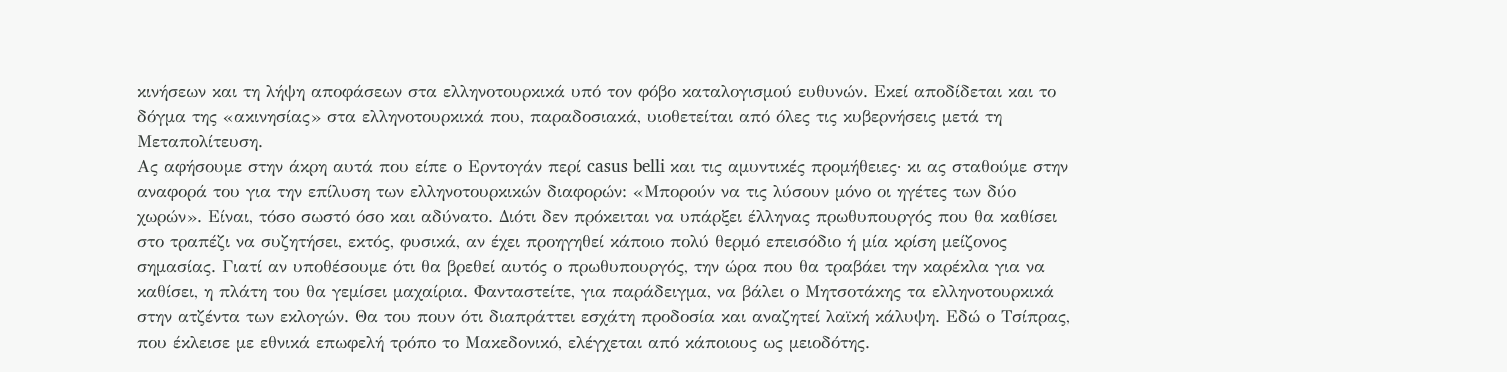κινήσεων και τη λήψη αποφάσεων στα ελληνοτουρκικά υπό τον φόβο καταλογισμού ευθυνών. Εκεί αποδίδεται και το δόγμα της «ακινησίας» στα ελληνοτουρκικά που, παραδοσιακά, υιοθετείται από όλες τις κυβερνήσεις μετά τη Μεταπολίτευση.
Ας αφήσουμε στην άκρη αυτά που είπε ο Ερντογάν περί casus belli και τις αμυντικές προμήθειες· κι ας σταθούμε στην αναφορά του για την επίλυση των ελληνοτουρκικών διαφορών: «Μπορούν να τις λύσουν μόνο οι ηγέτες των δύο χωρών». Είναι, τόσο σωστό όσο και αδύνατο. Διότι δεν πρόκειται να υπάρξει έλληνας πρωθυπουργός που θα καθίσει στο τραπέζι να συζητήσει, εκτός, φυσικά, αν έχει προηγηθεί κάποιο πολύ θερμό επεισόδιο ή μία κρίση μείζονος σημασίας. Γιατί αν υποθέσουμε ότι θα βρεθεί αυτός ο πρωθυπουργός, την ώρα που θα τραβάει την καρέκλα για να καθίσει, η πλάτη του θα γεμίσει μαχαίρια. Φανταστείτε, για παράδειγμα, να βάλει ο Μητσοτάκης τα ελληνοτουρκικά στην ατζέντα των εκλογών. Θα του πουν ότι διαπράττει εσχάτη προδοσία και αναζητεί λαϊκή κάλυψη. Εδώ ο Τσίπρας, που έκλεισε με εθνικά επωφελή τρόπο το Μακεδονικό, ελέγχεται από κάποιους ως μειοδότης.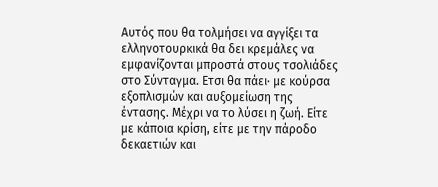Αυτός που θα τολμήσει να αγγίξει τα ελληνοτουρκικά θα δει κρεμάλες να εμφανίζονται μπροστά στους τσολιάδες στο Σύνταγμα. Ετσι θα πάει· με κούρσα εξοπλισμών και αυξομείωση της έντασης. Μέχρι να το λύσει η ζωή. Είτε με κάποια κρίση, είτε με την πάροδο δεκαετιών και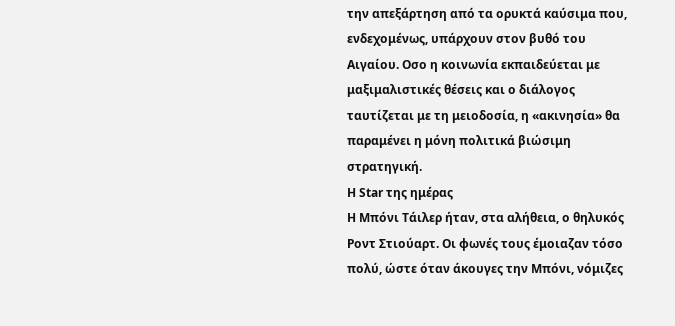την απεξάρτηση από τα ορυκτά καύσιμα που, ενδεχομένως, υπάρχουν στον βυθό του Αιγαίου. Οσο η κοινωνία εκπαιδεύεται με μαξιμαλιστικές θέσεις και ο διάλογος ταυτίζεται με τη μειοδοσία, η «ακινησία» θα παραμένει η μόνη πολιτικά βιώσιμη στρατηγική.
Η Star της ημέρας
Η Μπόνι Τάιλερ ήταν, στα αλήθεια, ο θηλυκός Ροντ Στιούαρτ. Οι φωνές τους έμοιαζαν τόσο πολύ, ώστε όταν άκουγες την Μπόνι, νόμιζες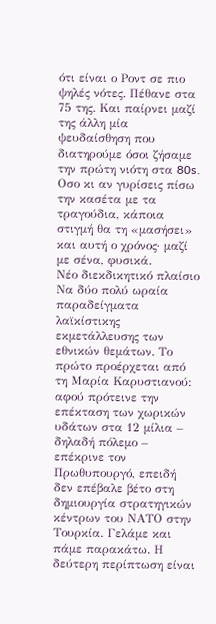ότι είναι ο Ροντ σε πιο ψηλές νότες. Πέθανε στα 75 της. Και παίρνει μαζί της άλλη μία ψευδαίσθηση που διατηρούμε όσοι ζήσαμε την πρώτη νιότη στα 80s. Οσο κι αν γυρίσεις πίσω την κασέτα με τα τραγούδια, κάποια στιγμή θα τη «μασήσει» και αυτή ο χρόνος· μαζί με σένα, φυσικά.
Νέο διεκδικητικό πλαίσιο
Να δύο πολύ ωραία παραδείγματα λαϊκίστικης εκμετάλλευσης των εθνικών θεμάτων. Το πρώτο προέρχεται από τη Μαρία Καρυστιανού: αφού πρότεινε την επέκταση των χωρικών υδάτων στα 12 μίλια – δηλαδή πόλεμο – επέκρινε τον Πρωθυπουργό, επειδή δεν επέβαλε βέτο στη δημιουργία στρατηγικών κέντρων του ΝΑΤΟ στην Τουρκία. Γελάμε και πάμε παρακάτω. Η δεύτερη περίπτωση είναι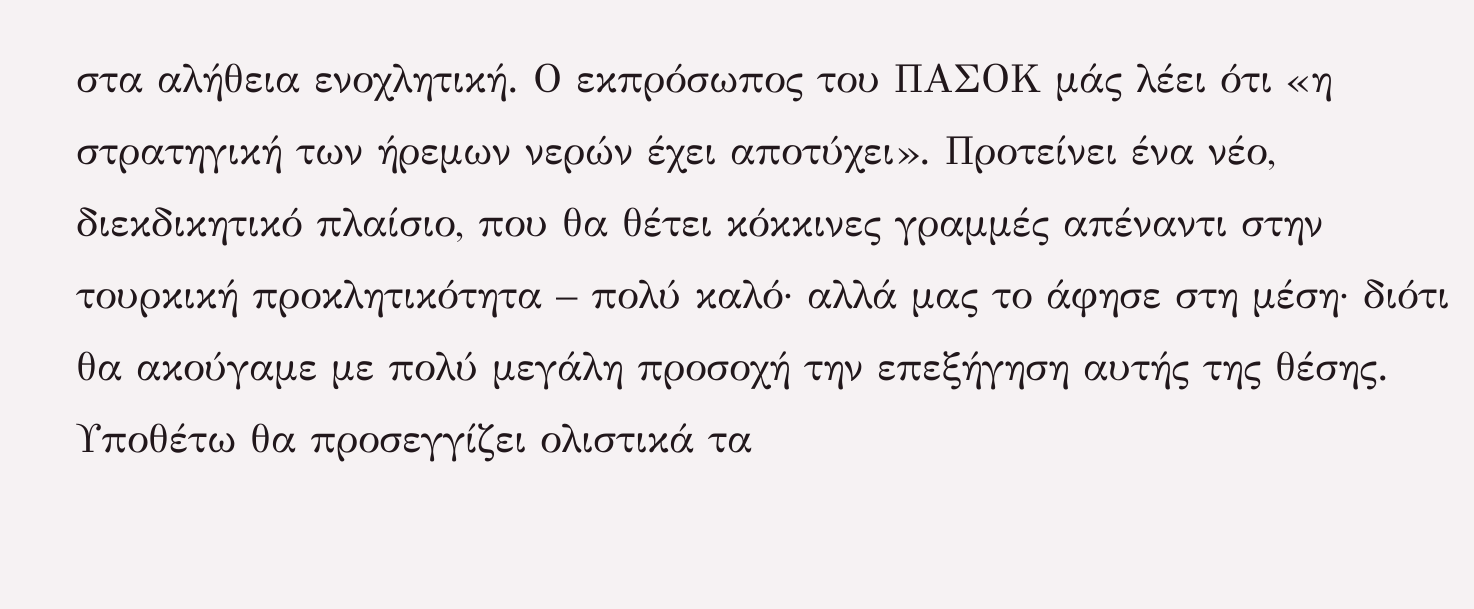στα αλήθεια ενοχλητική. Ο εκπρόσωπος του ΠΑΣΟΚ μάς λέει ότι «η στρατηγική των ήρεμων νερών έχει αποτύχει». Προτείνει ένα νέο, διεκδικητικό πλαίσιο, που θα θέτει κόκκινες γραμμές απέναντι στην τουρκική προκλητικότητα – πολύ καλό· αλλά μας το άφησε στη μέση· διότι θα ακούγαμε με πολύ μεγάλη προσοχή την επεξήγηση αυτής της θέσης. Υποθέτω θα προσεγγίζει ολιστικά τα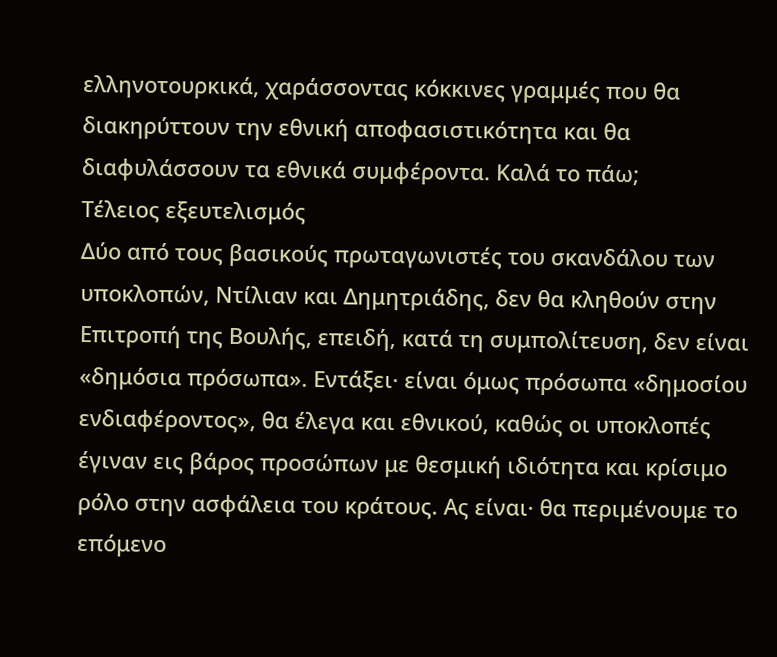ελληνοτουρκικά, χαράσσοντας κόκκινες γραμμές που θα διακηρύττουν την εθνική αποφασιστικότητα και θα διαφυλάσσουν τα εθνικά συμφέροντα. Καλά το πάω;
Τέλειος εξευτελισμός
Δύο από τους βασικούς πρωταγωνιστές του σκανδάλου των υποκλοπών, Ντίλιαν και Δημητριάδης, δεν θα κληθούν στην Επιτροπή της Βουλής, επειδή, κατά τη συμπολίτευση, δεν είναι «δημόσια πρόσωπα». Εντάξει· είναι όμως πρόσωπα «δημοσίου ενδιαφέροντος», θα έλεγα και εθνικού, καθώς οι υποκλοπές έγιναν εις βάρος προσώπων με θεσμική ιδιότητα και κρίσιμο ρόλο στην ασφάλεια του κράτους. Ας είναι· θα περιμένουμε το επόμενο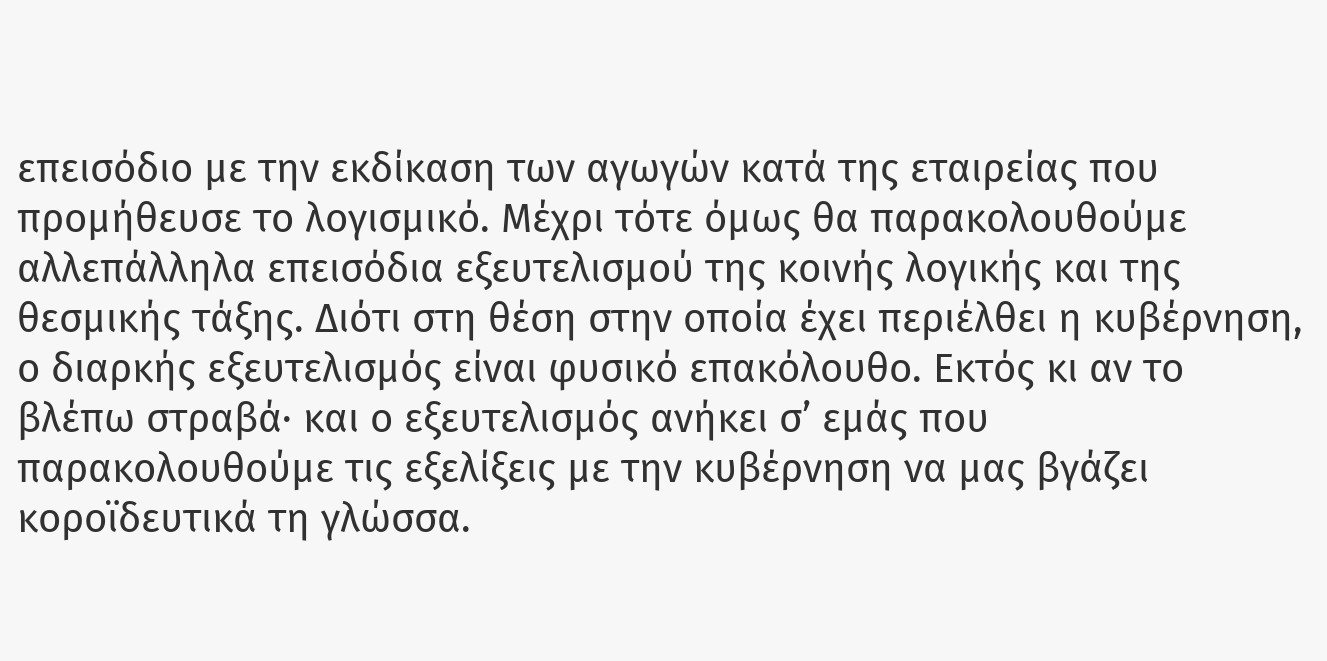επεισόδιο με την εκδίκαση των αγωγών κατά της εταιρείας που προμήθευσε το λογισμικό. Μέχρι τότε όμως θα παρακολουθούμε αλλεπάλληλα επεισόδια εξευτελισμού της κοινής λογικής και της θεσμικής τάξης. Διότι στη θέση στην οποία έχει περιέλθει η κυβέρνηση, ο διαρκής εξευτελισμός είναι φυσικό επακόλουθο. Εκτός κι αν το βλέπω στραβά· και ο εξευτελισμός ανήκει σ’ εμάς που παρακολουθούμε τις εξελίξεις με την κυβέρνηση να μας βγάζει κοροϊδευτικά τη γλώσσα.